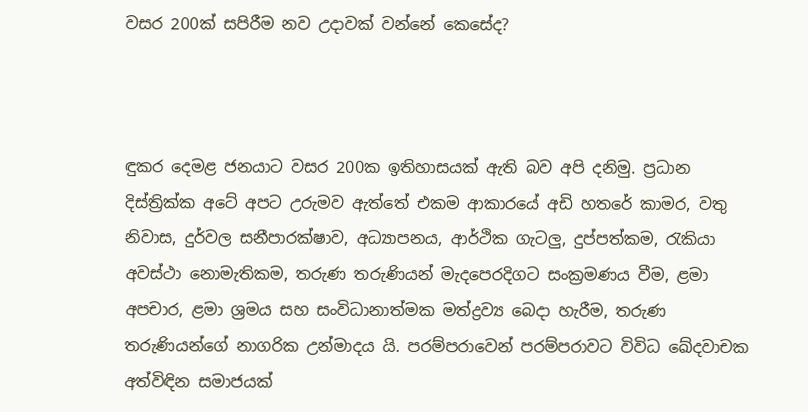වසර 200ක් සපිරීම නව උදාවක් වන්නේ කෙසේද?



ඳුකර දෙමළ ජනයාට වසර 200ක ඉතිහාසයක් ඇති බව අපි දනිමු. ප්‍රධාන දිස්ත්‍රික්ක අටේ අපට උරුමව ඇත්තේ එකම ආකාරයේ අඩි හතරේ කාමර, වතු නිවාස, දුර්වල සනීපාරක්ෂාව, අධ්‍යාපනය, ආර්ථික ගැටලු, දුප්පත්කම, රැකියා අවස්ථා නොමැතිකම, තරුණ තරුණියන් මැදපෙරදිගට සංක්‍රමණය වීම, ළමා අපචාර, ළමා ශ්‍රමය සහ සංවිධානාත්මක මත්ද්‍රව්‍ය බෙදා හැරීම, තරුණ තරුණියන්ගේ නාගරික උන්මාදය යි. පරම්පරාවෙන් පරම්පරාවට විවිධ ඛේදවාචක අත්විඳින සමාජයක්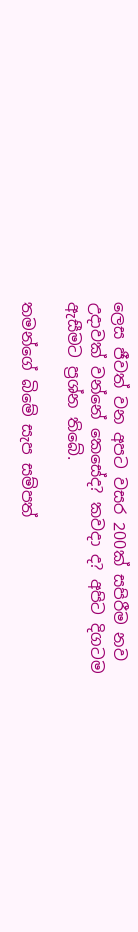ලෙස ජීවත් වන අපට වසර 200ක් සපිරීම නව උදාවක් වන්නේ කෙසේද? කවදා ද? අපිට දිගටම ඇසීමට ප්‍රශ්න තිබේ.

තමන්ගේ බිමේ සැප සම්පත්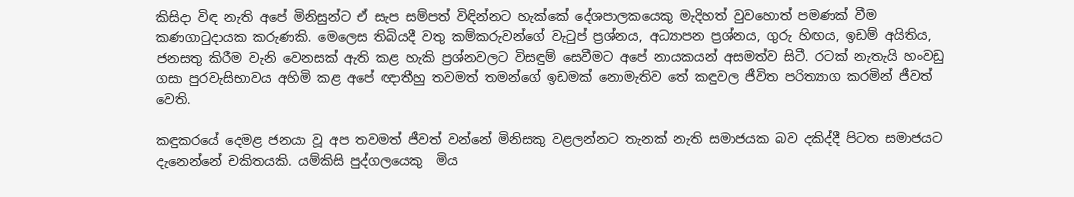කිසිදා විඳ නැති අපේ මිනිසුන්ට ඒ සැප සම්පත් විඳින්නට හැක්කේ දේශපාලකයෙකු මැදිහත් වුවහොත් පමණක් වීම කණගාටුදායක කරුණකි. මෙලෙස තිබියදී වතු කම්කරුවන්ගේ වැටුප් ප්‍රශ්නය, අධ්‍යාපන ප්‍රශ්නය, ගුරු හිඟය, ඉඩම් අයිතිය, ජනසතු කිරීම වැනි වෙනසක් ඇති කළ හැකි ප්‍රශ්නවලට විසඳුම් සෙවීමට අපේ නායකයන් අසමත්ව සිටී. රටක් නැතැයි හංවඩු ගසා පුරවැසිභාවය අහිමි කළ අපේ ඥාතීහු තවමත් තමන්ගේ ඉඩමක් නොමැතිව තේ කඳුවල ජීවිත පරිත්‍යාග කරමින් ජීවත් වෙති.

කඳුකරයේ දෙමළ ජනයා වූ අප තවමත් ජීවත් වන්නේ මිනිසකු වළලන්නට තැනක් නැති සමාජයක බව දකිද්දී පිටත සමාජයට දැනෙන්නේ චකිතයකි. යම්කිසි පුද්ගලයෙකු  මිය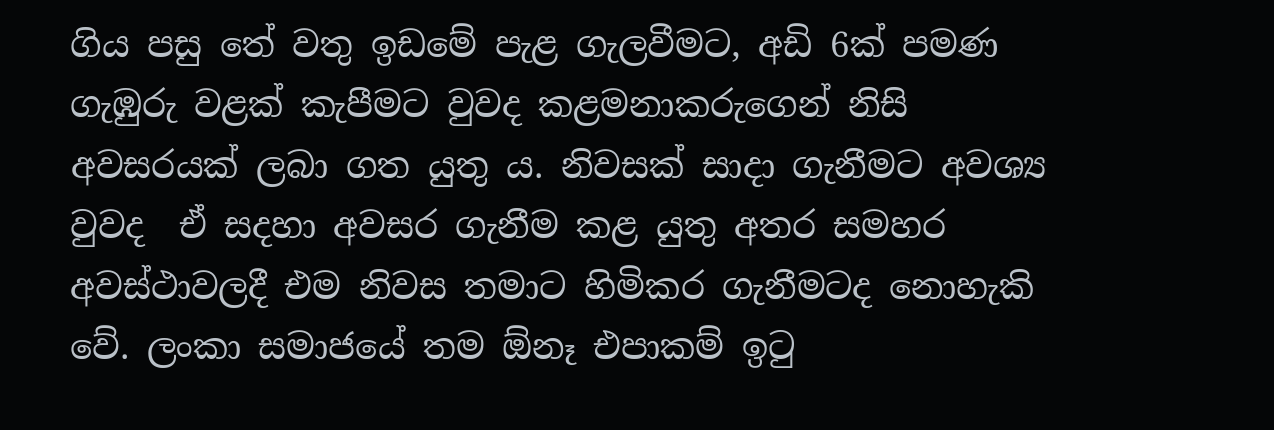ගිය පසු තේ වතු ඉඩමේ පැළ ගැලවීමට, අඩි 6ක් පමණ ගැඹුරු වළක් කැපීමට වුවද කළමනාකරුගෙන් නිසි අවසරයක් ලබා ගත යුතු ය. නිවසක් සාදා ගැනීමට අවශ්‍ය වුවද  ඒ සදහා අවසර ගැනීම කළ යුතු අතර සමහර අවස්ථාවලදී එම නිවස තමාට හිමිකර ගැනීමටද නොහැකි වේ. ලංකා සමාජයේ තම ඕනෑ එපාකම් ඉටු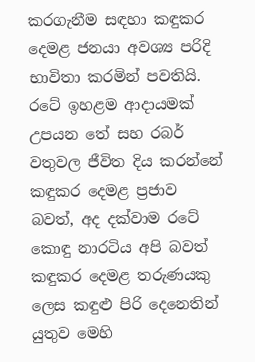කරගැනීම සඳහා කඳුකර දෙමළ ජනයා අවශ්‍ය පරිදි භාවිතා කරමින් පවතියි. රටේ ඉහළම ආදායමක් උපයන තේ සහ රබර් වතුවල ජීවිත දිය කරන්නේ කඳුකර දෙමළ ප්‍රජාව බවත්, අද දක්වාම රටේ කොඳු නාරටිය අපි බවත් කඳුකර දෙමළ තරුණයකු ලෙස කඳුළු පිරි දෙනෙතින් යුතුව මෙහි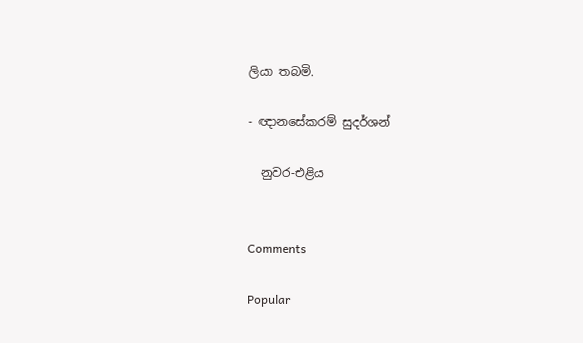ලියා තබමි.

- ඥානසේකරම් සුදර්ශන්

  නුවර-එළිය


Comments

Popular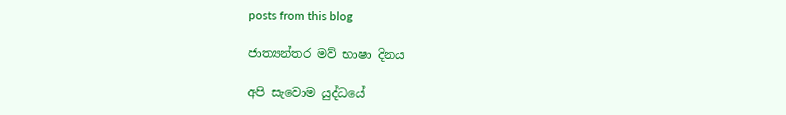posts from this blog

ජාත්‍යන්තර මව් භාෂා දිනය

අපි සැවොම යුද්ධයේ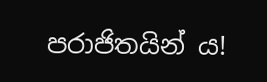පරාජිතයින් ය!